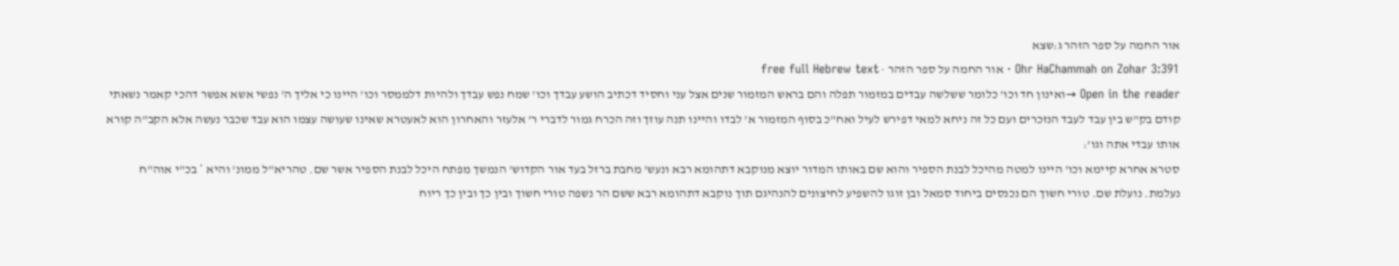אור החמה על ספר הזהר ג:שצא
Ohr HaChammah on Zohar 3:391 · אור החמה על ספר הזהר · free full Hebrew text
Open in the reader →ואינון חד וכו' כלומר ששלשה עבדים במזמור תפלה והם בראש המזמור שנים אצל עני וחסיד דכתיב הושע עבדך וכו' שמח נפש עבדך ולהיות דלממסר וכו' היינו כי אליך ה' נפשי אשא אפשר דהכי קאמר נשאתי קודם בק"ש בין עבד לעבד הנזכרים ועם כל זה ניחא למאי דפירש לעיל ואח"כ בסוף המזמור א' לבדו והיינו תנה עוזך וזה הכרח גמור לדברי ר' אלעזר והאחרון הוא לאעטרא שאינו שעושה עצמו הוא עבד שכבר נעשה אלא הקב"ה קורא אותו עבדי אתה וגו':
סטרא אחרא קיימא וכו' היינו למטה מהיכל לבנת הספיר והוא שם באותו המדור יוצא מנוקבא דתהומא רבא ונעש' מחבת ברזל בעד אור הקדוש' הנמשך מפתח היכל לבנת הספיר אשר שם. טהריא"ל ממונ' והיא * בכ"י אוה"ח נעלמת. נועלת שם. טורי חשוך הם נכנסים ביחוד סמאל ובן זוגו להשפיע לחיצונים להנהיגם תוך נוקבא דתהומא רבא ששם הר נשפה טורי חשוך ובין כך ובין כך ריוח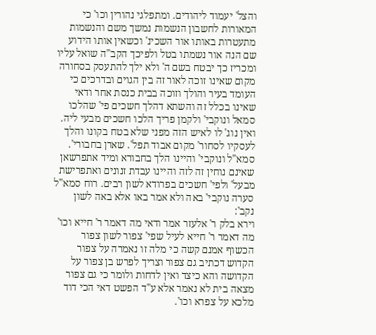והצל' יעמוד ליהודים. ומתפלגי נהורין וכו' כי המאורות לחשבון הנשמות נמשך משם והנשמות מתעטרות באותו אור השכינ' וכשאין אותו הידוע שם הנה אור נשמתו בטל ולפיכך הקב"ה שואל עליו ומכריז כך יבטח בשם ה' ולא ילך להתעסק בסחורה מקום שאינו זוכה לאור זה בין הגוים ובדרכים כי העומד בעיר והולך וזוכה בבית כנסת אחר ודאי שאינו בכלל זה והשתא דהלך חשכים פי' שהלכו סמאל ונוקבי' ולקמן פריך הלכו חשכים מבעי ליה. ואין נוג' לו לאיש הזה מפני שלא בטח בקונו והלך לעסקיו לסחור' מקום אבוד תפל'. שארן בחבורי'. סמא"ל ונוקבי' והיינו הלך בחבורא ומיד אתפרשאן שאינם נוחין זה לזה והיינו עבדת זנונים ואתפרישת מבעל' ולפי' חשכים בפרודא לשון רבים. רוח סמא"ל סערה נוקבי' באה ולא אמר באו אלא באה לשון נקב':
וירא בלק ר' אלעזר אמר ודאי מה דאמר ר' חייא וכו' מה דאמר ר' חייא לעיל שפי' צפור לשון צפור הכשוף אמנם קשה כי מלה זו נאמרה על צפור הקדוש דכתיב גם צפור וצריך לפרש בן צפור על הקדושה והא כיצד ואין לדחות ולומר כי גם צפור מצאה בית לא נאמר אלא ע"ד הפשט דאי הכי דוד מלכא על צפרא וכו'.